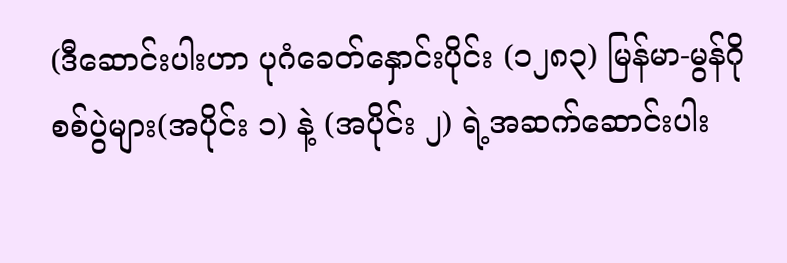(ဒီဆောင်းပါးဟာ ပုဂံခေတ်နှောင်းပိုင်း (၁၂၈၃) မြန်မာ-မွန်ဂို စစ်ပွဲများ(အပိုင်း ၁) နဲ့ (အပိုင်း ၂) ရဲ့အဆက်ဆောင်းပါး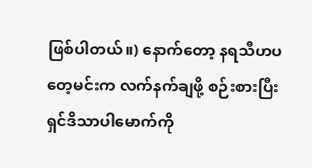ဖြစ်ပါတယ်။) နောက်တော့ နရသီဟပတေ့မင်းက လက်နက်ချဖို့ စဉ်းစားပြီး ရှင်ဒိသာပါမောက်ကို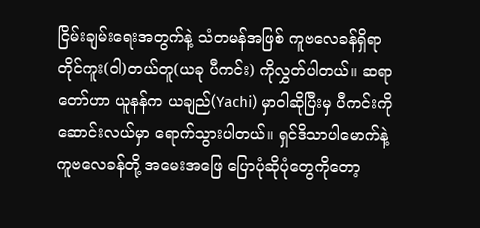ငြိမ်းချမ်းရေးအတွက်နဲ့ သံတမန်အဖြစ် ကူဗလေခန်ရှိရာ တိုင်ကူး(ဝါ)တယ်တူ(ယခု ပီကင်း) ကိုလွှတ်ပါတယ်။ ဆရာတော်ဟာ ယူနန်က ယချည်(Yachi) မှာဝါဆိုပြီးမှ ပီကင်းကို ဆောင်းလယ်မှာ ရောက်သွားပါတယ်။ ရှင်ဒိသာပါမောက်နဲ့ ကူဗလေခန်တို့ အမေးအဖြေ ပြောပုံဆိုပုံတွေကိုတော့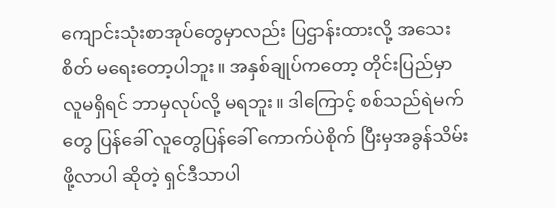ကျောင်းသုံးစာအုပ်တွေမှာလည်း ပြဌာန်းထားလို့ အသေးစိတ် မရေးတော့ပါဘူး။ အနှစ်ချုပ်ကတော့ တိုင်းပြည်မှာ လူမရှိရင် ဘာမှလုပ်လို့ မရဘူး။ ဒါကြောင့် စစ်သည်ရဲမက်တွေ ပြန်ခေါ် လူတွေပြန်ခေါ် ကောက်ပဲစိုက် ပြီးမှအခွန်သိမ်းဖို့လာပါ ဆိုတဲ့ ရှင်ဒီသာပါ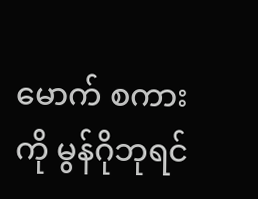မောက် စကားကို မွန်ဂိုဘုရင်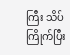ကြီး သိပ်ကြိုက်ပြီး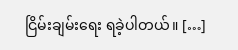ငြိမ်းချမ်းရေး ရခဲ့ပါတယ်။ […]